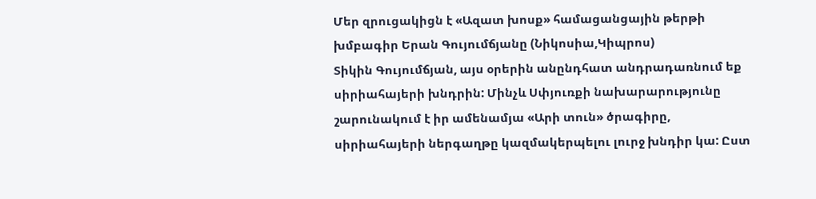Մեր զրուցակիցն է «Ազատ խոսք» համացանցային թերթի խմբագիր Երան Գույումճյանը (Նիկոսիա,Կիպրոս)
Տիկին Գույումճյան, այս օրերին անընդհատ անդրադառնում եք սիրիահայերի խնդրին: Մինչև Սփյուռքի նախարարությունը շարունակում է իր ամենամյա «Արի տուն» ծրագիրը, սիրիահայերի ներգաղթը կազմակերպելու լուրջ խնդիր կա: Ըստ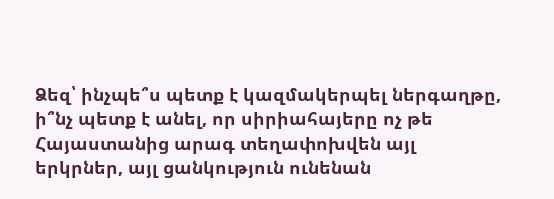Ձեզ՝ ինչպե՞ս պետք է կազմակերպել ներգաղթը, ի՞նչ պետք է անել, որ սիրիահայերը ոչ թե Հայաստանից արագ տեղափոխվեն այլ երկրներ, այլ ցանկություն ունենան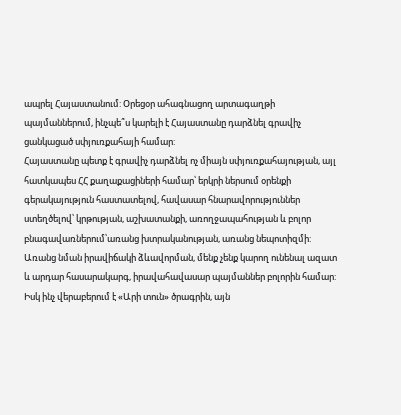ապրել Հայաստանում: Օրեցօր ահագնացող արտագաղթի պայմաններում, ինչպե՞ս կարելի է Հայաստանը դարձնել գրավիչ ցանկացած սփյուռքահայի համար:
Հայաստանը պետք է գրավիչ դարձնել ոչ միայն սփյուռքահայության, այլ հատկապես ՀՀ քաղաքացիների համար՝ երկրի ներսում օրենքի գերակայություն հաստատելով, հավասար հնարավորություններ ստեղծելով՝ կրթության, աշխատանքի, առողջապահության և բոլոր բնագավառներում՝առանց խտրականության, առանց նեպոտիզմի: Առանց նման իրավիճակի ձևավորման, մենք չենք կարող ունենալ ազատ և արդար հասարակարգ, իրավահավասար պայմաններ բոլորին համար:
Իսկ ինչ վերաբերում է «Արի տուն» ծրագրին, այն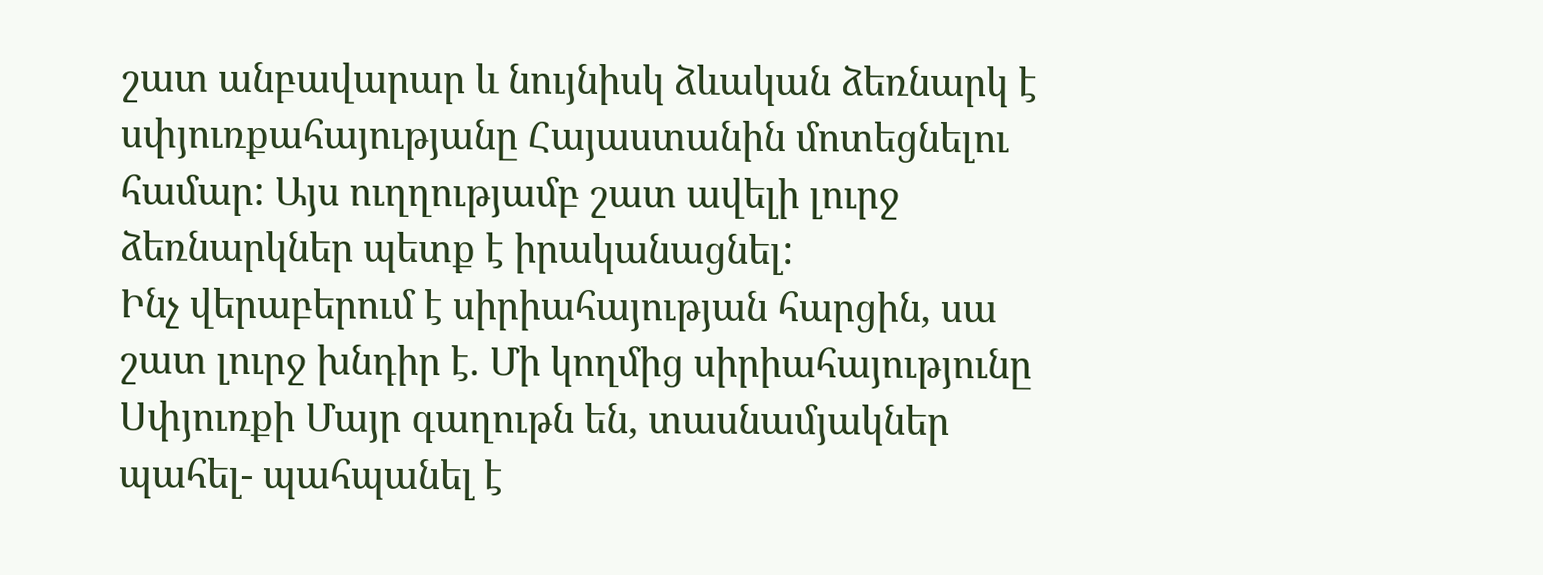շատ անբավարար և նույնիսկ ձևական ձեռնարկ է սփյուռքահայությանը Հայաստանին մոտեցնելու համար: Այս ուղղությամբ շատ ավելի լուրջ ձեռնարկներ պետք է իրականացնել:
Ինչ վերաբերում է սիրիահայության հարցին, սա շատ լուրջ խնդիր է. Մի կողմից սիրիահայությունը Սփյուռքի Մայր գաղութն են, տասնամյակներ պահել- պահպանել է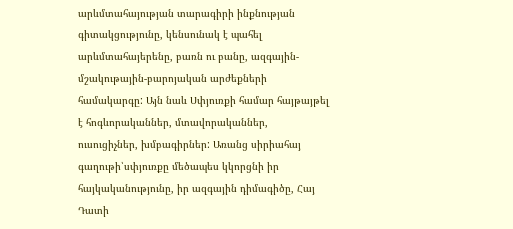արևմտահայության տարագիրի ինքնության գիտակցությունը, կենսունակ է պահել արևմտահայերենը, բառն ու բանը, ազգային-մշակութային-բարոյական արժեքների համակարգը: Այն նաև Սփյուռքի համար հայթայթել է հոգևորականներ, մտավորականներ, ուսուցիչներ, խմբագիրներ: Առանց սիրիահայ գաղութի՝սփյուռքը մեծապես կկորցնի իր հայկականությունը, իր ազգային դիմագիծը, Հայ Դատի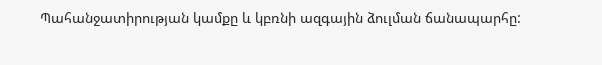Պահանջատիրության կամքը և կբռնի ազգային ձուլման ճանապարհը: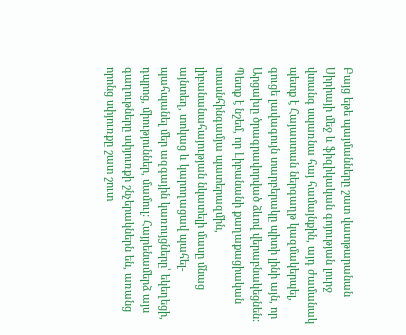Բայց եթե պայմանները շատ վատթարանան Սիրիայի մեջ և ֆիզիկական գոյության լուրջ վտանգ սպառնա հայ համայնքին, այդ ժամանակ պետք է Հայաստան ներգաղթ կազմակերպել, գուցե լավագույն տարբերակը պիտի լինի այն, որ Արցախը ծրագրավորված ձևով վերաբնակեցնեն: Պետք է նշեմ, որ Լիբանանի քաղաքացիական տասնհինգամյա պատերազմին, լիբանանահայության նկատելի մասը մնաց այնտեղ, տոկաց և կարողացավ պահել-պահպանել մեր ազգային կառույցները՝ եկեղեցի, դպրոց, միություններ, մամուլ: Հայրենամերձ այս գաղութները սփյուռքի շնչերակներն են, առանց որոնց սփյուռքը շատ շուտ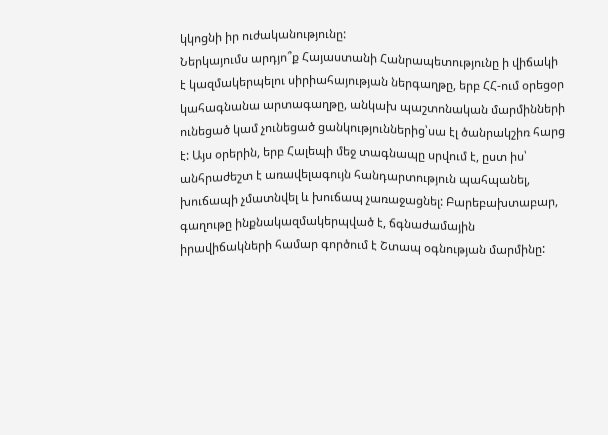կկոցնի իր ուժականությունը:
Ներկայումս արդյո՞ք Հայաստանի Հանրապետությունը ի վիճակի է կազմակերպելու սիրիահայության ներգաղթը, երբ ՀՀ-ում օրեցօր կահագնանա արտագաղթը, անկախ պաշտոնական մարմինների ունեցած կամ չունեցած ցանկություններից՝սա էլ ծանրակշիռ հարց է: Այս օրերին, երբ Հալեպի մեջ տագնապը սրվում է, ըստ իս՝ անհրաժեշտ է առավելագույն հանդարտություն պահպանել, խուճապի չմատնվել և խուճապ չառաջացնել: Բարեբախտաբար, գաղութը ինքնակազմակերպված է, ճգնաժամային իրավիճակների համար գործում է Շտապ օգնության մարմինը: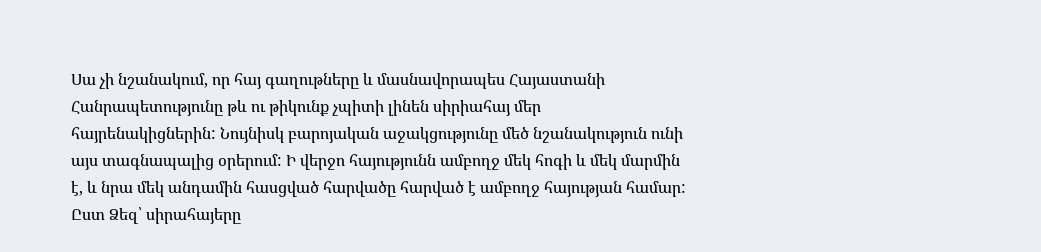Սա չի նշանակում, որ հայ գաղութները և մասնավորապես Հայաստանի Հանրապետությունը թև ու թիկունք չպիտի լինեն սիրիահայ մեր հայրենակիցներին: Նույնիսկ բարոյական աջակցությունը մեծ նշանակություն ունի այս տագնապալից օրերում: Ի վերջո հայությունն ամբողջ մեկ հոգի և մեկ մարմին է, և նրա մեկ անդամին հասցված հարվածը հարված է ամբողջ հայության համար:
Ըստ Ձեզ՝ սիրահայերը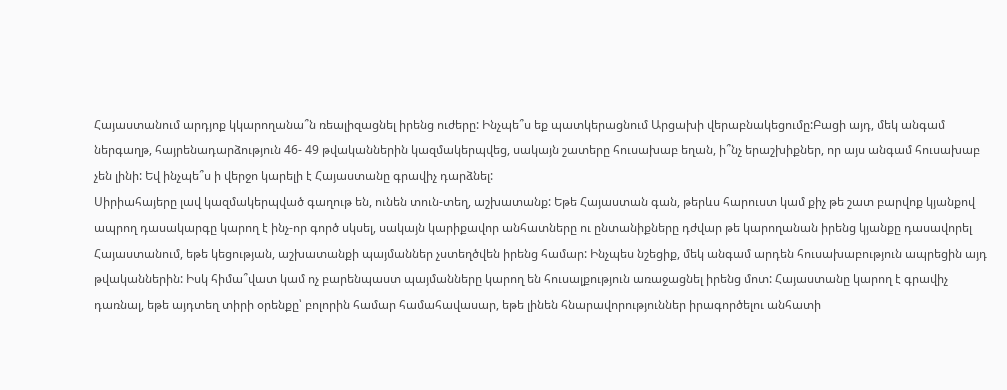Հայաստանում արդյոք կկարողանա՞ն ռեալիզացնել իրենց ուժերը: Ինչպե՞ս եք պատկերացնում Արցախի վերաբնակեցումը:Բացի այդ, մեկ անգամ ներգաղթ, հայրենադարձություն 46- 49 թվականներին կազմակերպվեց, սակայն շատերը հուսախաբ եղան, ի՞նչ երաշխիքներ, որ այս անգամ հուսախաբ չեն լինի: Եվ ինչպե՞ս ի վերջո կարելի է Հայաստանը գրավիչ դարձնել:
Սիրիահայերը լավ կազմակերպված գաղութ են, ունեն տուն-տեղ, աշխատանք: Եթե Հայաստան գան, թերևս հարուստ կամ քիչ թե շատ բարվոք կյանքով ապրող դասակարգը կարող է ինչ-որ գործ սկսել, սակայն կարիքավոր անհատները ու ընտանիքները դժվար թե կարողանան իրենց կյանքը դասավորել Հայաստանում, եթե կեցության, աշխատանքի պայմաններ չստեղծվեն իրենց համար: Ինչպես նշեցիք, մեկ անգամ արդեն հուսախաբություն ապրեցին այդ թվականներին: Իսկ հիմա՞վատ կամ ոչ բարենպաստ պայմանները կարող են հուսալքություն առաջացնել իրենց մոտ: Հայաստանը կարող է գրավիչ դառնալ, եթե այդտեղ տիրի օրենքը՝ բոլորին համար համահավասար, եթե լինեն հնարավորություններ իրագործելու անհատի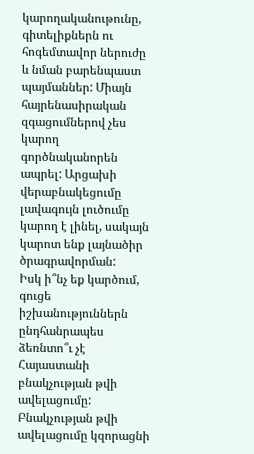կարողականութունը, գիտելիքներն ու հոգեմտավոր ներուժը և նման բարենպաստ պայմաններ: Միայն հայրենասիրական զգացումներով չես կարող գործնականորեն ապրել: Արցախի վերաբնակեցումը լավագույն լուծումը կարող է լինել, սակայն կարոտ ենք լայնածիր ծրագրավորման:
Իսկ ի՞նչ եք կարծում, գուցե իշխանություններն ընդհանրապես ձեռնտո՞ւ չէ Հայաստանի բնակչության թվի ավելացումը:
Բնակչության թվի ավելացումը կզորացնի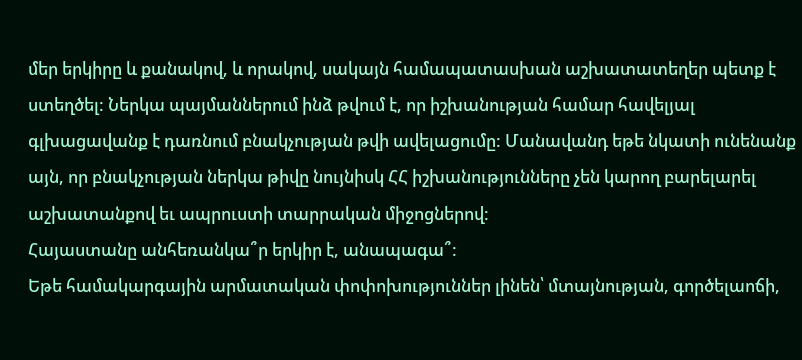մեր երկիրը և քանակով, և որակով, սակայն համապատասխան աշխատատեղեր պետք է ստեղծել: Ներկա պայմաններում ինձ թվում է, որ իշխանության համար հավելյալ գլխացավանք է դառնում բնակչության թվի ավելացումը: Մանավանդ եթե նկատի ունենանք այն, որ բնակչության ներկա թիվը նույնիսկ ՀՀ իշխանությունները չեն կարող բարելարել աշխատանքով եւ ապրուստի տարրական միջոցներով:
Հայաստանը անհեռանկա՞ր երկիր է, անապագա՞:
Եթե համակարգային արմատական փոփոխություններ լինեն՝ մտայնության, գործելաոճի,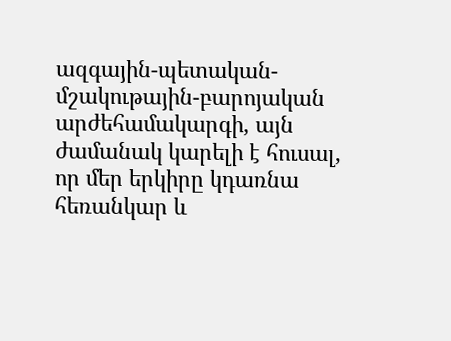ազգային-պետական-մշակութային-բարոյական արժեհամակարգի, այն ժամանակ կարելի է հուսալ, որ մեր երկիրը կդառնա հեռանկար և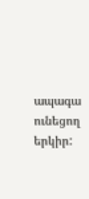ապագա ունեցող երկիր: